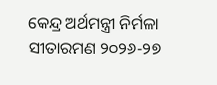କେନ୍ଦ୍ର ଅର୍ଥମନ୍ତ୍ରୀ ନିର୍ମଳା ସୀତାରମଣ ୨୦୨୬-୨୭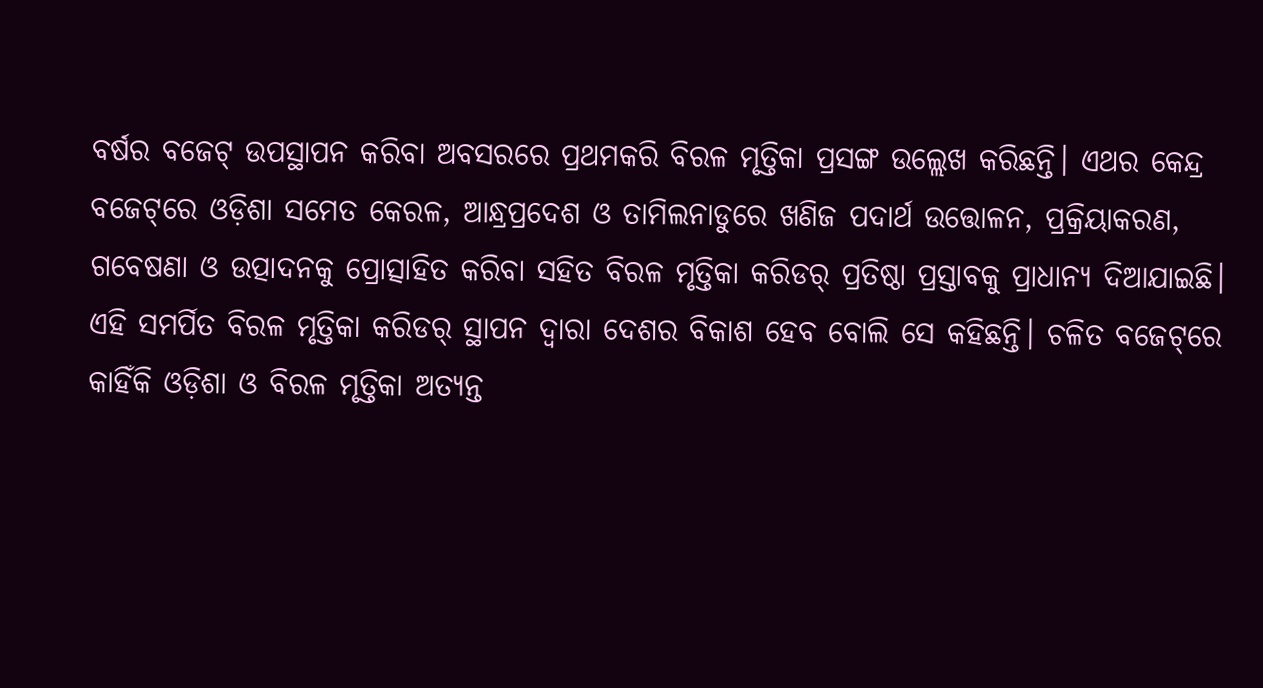ବର୍ଷର ବଜେଟ୍ ଉପସ୍ଥାପନ କରିବା ଅବସରରେ ପ୍ରଥମକରି ବିରଳ ମୃତ୍ତିକା ପ୍ରସଙ୍ଗ ଉଲ୍ଲେଖ କରିଛନ୍ତି। ଏଥର କେନ୍ଦ୍ର ବଜେଟ୍‌ରେ ଓଡ଼ିଶା ସମେତ କେରଳ, ଆନ୍ଧ୍ରପ୍ରଦେଶ ଓ ତାମିଲନାଡୁରେ ଖଣିଜ ପଦାର୍ଥ ଉତ୍ତୋଳନ, ପ୍ରକ୍ରିୟାକରଣ, ଗବେଷଣା ଓ ଉତ୍ପାଦନକୁ ପ୍ରୋତ୍ସାହିତ କରିବା ସହିତ ବିରଳ ମୃତ୍ତିକା କରିଡର୍ ପ୍ରତିଷ୍ଠା ପ୍ରସ୍ତାବକୁ ପ୍ରାଧାନ୍ୟ ଦିଆଯାଇଛି। ଏହି ସମର୍ପିତ ବିରଳ ମୃତ୍ତିକା କରିଡର୍‌ ସ୍ଥାପନ ଦ୍ୱାରା ଦେଶର ବିକାଶ ହେବ ବୋଲି ସେ କହିଛନ୍ତି। ଚଳିତ ବଜେଟ୍‌ରେ କାହିଁକି ଓଡ଼ିଶା ଓ ବିରଳ ମୃତ୍ତିକା ଅତ୍ୟନ୍ତ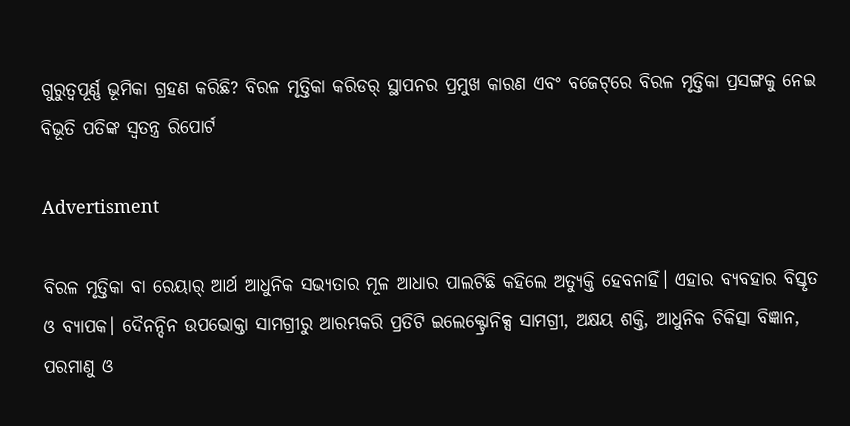ଗୁରୁତ୍ବପୂର୍ଣ୍ଣ ଭୂମିକା ଗ୍ରହଣ କରିଛି? ବିରଳ ମୃତ୍ତିକା କରିଡର୍ ସ୍ଥାପନର ପ୍ରମୁଖ କାରଣ ଏବଂ ବଜେଟ୍‌ରେ ବିରଳ ମୃତ୍ତିକା ପ୍ରସଙ୍ଗକୁ ନେଇ ବିଭୂତି ପତିଙ୍କ ସ୍ୱତନ୍ତ୍ର ରିପୋର୍ଟ

Advertisment

ବିରଳ ମୃତ୍ତିକା ବା ରେୟାର୍‌ ଆର୍ଥ ଆଧୁନିକ ସଭ୍ୟତାର ମୂଳ ଆଧାର ପାଲଟିଛି କହିଲେ ଅତ୍ୟୁକ୍ତି ହେବନାହିଁ। ଏହାର ବ୍ୟବହାର ବିସ୍ତୃତ ଓ ବ୍ୟାପକ। ଦୈନନ୍ଦିନ ଉପଭୋକ୍ତା ସାମଗ୍ରୀରୁ ଆରମ୍ଭକରି ପ୍ରତିଟି ଇଲେକ୍ଟ୍ରୋନିକ୍ସ ସାମଗ୍ରୀ, ଅକ୍ଷୟ ଶକ୍ତି, ଆଧୁନିକ ଚିକିତ୍ସା ବିଜ୍ଞାନ, ପରମାଣୁ ଓ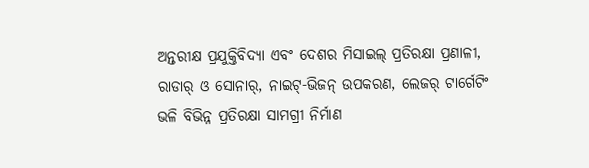ଅନ୍ତରୀକ୍ଷ ପ୍ରଯୁକ୍ତିବିଦ୍ୟା ଏବଂ ଦେଶର ମିସାଇଲ୍ ପ୍ରତିରକ୍ଷା ପ୍ରଣାଳୀ, ରାଡାର୍ ଓ ସୋନାର୍, ନାଇଟ୍-ଭିଜନ୍ ଉପକରଣ, ଲେଜର୍ ଟାର୍ଗେଟିଂ ଭଳି ବିଭିନ୍ନ ପ୍ରତିରକ୍ଷା ସାମଗ୍ରୀ ନିର୍ମାଣ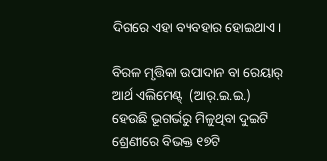ଦିଗରେ ଏହା ବ୍ୟବହାର ହୋଇଥାଏ।

ବିରଳ ମୃତ୍ତିକା ଉପାଦାନ ବା ରେୟାର୍‌ ଆର୍ଥ ଏଲିମେଣ୍ଟ୍‌  (ଆର୍‌.ଇ.ଇ.) ହେଉଛି ଭୂଗର୍ଭରୁ ମିଳୁଥିବା ଦୁଇଟି ଶ୍ରେଣୀରେ ବିଭକ୍ତ ୧୭ଟି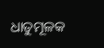ଧାତୁମୂଳକ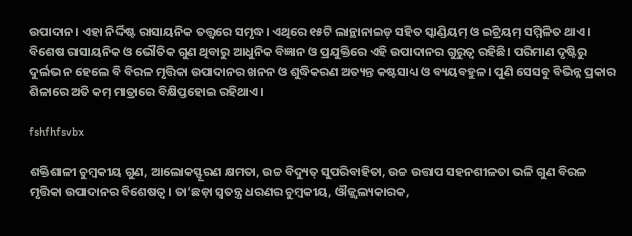ଉପାଦାନ। ଏହା ନିର୍ଦ୍ଦିଷ୍ଟ ରାସାୟନିକ ତତ୍ତ୍ବରେ ସମୃଦ୍ଧ। ଏଥିରେ ୧୫ଟି ଲାନ୍ଥାନାଇଡ୍ ସହିତ ସ୍କାଣ୍ଡିୟମ୍ ଓ ଇଟ୍ରିୟମ୍ ସମ୍ମିଳିତ ଥାଏ। ବିଶେଷ ରାସାୟନିକ ଓ ଭୌତିକ ଗୁଣ ଥିବାରୁ ଆଧୁନିକ ବିଜ୍ଞାନ ଓ ପ୍ରଯୁକ୍ତିରେ ଏହି ଉପାଦାନର ଗୁରୁତ୍ୱ ରହିଛି। ପରିମାଣ ଦୃଷ୍ଟିରୁ ଦୁର୍ଲଭ ନ ହେଲେ ବି ବିରଳ ମୃତ୍ତିକା ଉପାଦାନର ଖନନ ଓ ଶୁଦ୍ଧିକରଣ ଅତ୍ୟନ୍ତ କଷ୍ଟସାଧ୍ୟ ଓ ବ୍ୟୟବହୁଳ। ପୁଣି ସେସବୁ ବିଭିନ୍ନ ପ୍ରକାର ଶିଳାରେ ଅତି କମ୍ ମାତ୍ରାରେ ବିକ୍ଷିପ୍ତହୋଇ ରହିଥାଏ।

fshfhfsvbx

ଶକ୍ତିଶାଳୀ ଚୁମ୍ବକୀୟ ଗୁଣ, ଆଲୋକସ୍ଫୂରଣ କ୍ଷମତା, ଉଚ୍ଚ ବିଦ୍ୟୁତ୍ ସୁପରିବାହିତା, ଉଚ୍ଚ ଉତ୍ତାପ ସହନଶୀଳତା ଭଳି ଗୁଣ ବିରଳ ମୃତ୍ତିକା ଉପାଦାନର ବିଶେଷତ୍ବ। ତା’ଛଡ଼ା ସ୍ବତନ୍ତ୍ର ଧରଣର ଚୁମ୍ବକୀୟ, ଔଜ୍ଜ୍ୱଲ୍ୟକାରକ,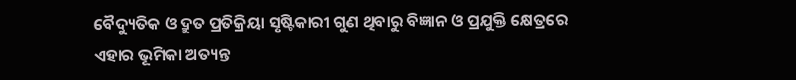ବୈଦ୍ୟୁତିକ ଓ ଦ୍ରୁତ ପ୍ରତିକ୍ରିୟା ସୃଷ୍ଟିକାରୀ ଗୁଣ ଥିବାରୁ ବିଜ୍ଞାନ ଓ ପ୍ରଯୁକ୍ତି କ୍ଷେତ୍ରରେ ଏହାର ଭୂମିକା ଅତ୍ୟନ୍ତ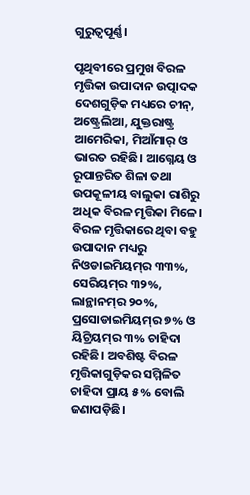ଗୁରୁତ୍ୱପୂର୍ଣ୍ଣ।

ପୃଥିବୀରେ ପ୍ରମୁଖ ବିରଳ ମୃତ୍ତିକା ଉପାଦାନ ଉତ୍ପାଦକ ଦେଶଗୁଡ଼ିକ ମଧ୍ୟରେ ଚୀନ୍, ଅଷ୍ଟ୍ରେଲିଆ, ଯୁକ୍ତରାଷ୍ଟ୍ର ଆମେରିକା, ମିଆଁମାର୍‌ ଓ ଭାରତ ରହିଛି। ଆଗ୍ନେୟ ଓ ରୂପାନ୍ତରିତ ଶିଳା ତଥା ଉପକୂଳୀୟ ବାଲୁକା ରାଶିରୁ ଅଧିକ ବିରଳ ମୃତ୍ତିକା ମିଳେ। ବିରଳ ମୃତ୍ତିକାରେ ଥିବା ବହୁ ଉପାଦାନ ମଧ୍ୟରୁ ନିଓଡାଇମିୟମ୍‌ର ୩୩%, ସେରିୟମ୍‌ର ୩୨%, ଲାନ୍ଥାନମ୍‌ର ୨୦%, ପ୍ରସୋଡାଇମିୟମ୍‌ର ୭% ଓ ୟିଟ୍ରିୟମ୍‌ର ୩% ଚାହିଦା ରହିଛି। ଅବଶିଷ୍ଟ ବିରଳ ମୃତ୍ତିକାଗୁଡ଼ିକର ସମ୍ମିଳିତ ଚାହିଦା ପ୍ରାୟ ୫% ବୋଲି ଜଣାପଡ଼ିଛି।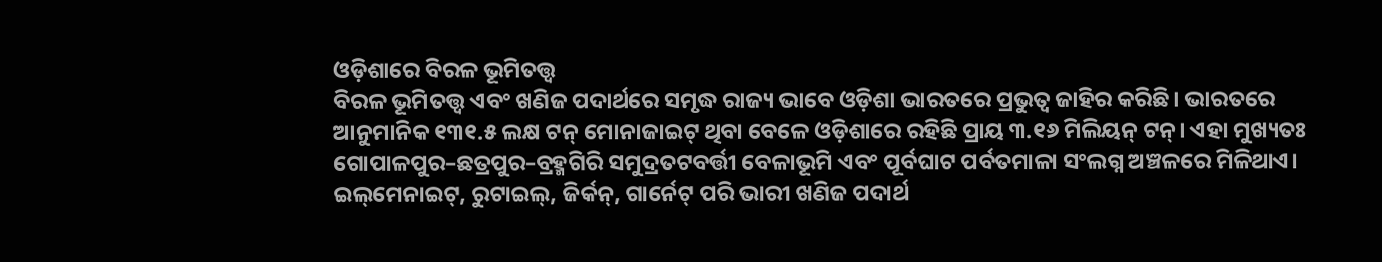ଓଡ଼ିଶାରେ ବିରଳ ଭୂମିତତ୍ତ୍ୱ
ବିରଳ ଭୂମିତତ୍ତ୍ୱ ଏବଂ ଖଣିଜ ପଦାର୍ଥରେ ସମୃଦ୍ଧ ରାଜ୍ୟ ଭାବେ ଓଡ଼ିଶା ଭାରତରେ ପ୍ରଭୁତ୍ୱ ଜାହିର କରିଛି। ଭାରତରେ ଆନୁମାନିକ ୧୩୧.୫ ଲକ୍ଷ ଟନ୍ ମୋନାଜାଇଟ୍ ଥିବା ବେଳେ ଓଡ଼ିଶାରେ ରହିଛି ପ୍ରାୟ ୩.୧୬ ମିଲିୟନ୍ ଟନ୍। ଏହା ମୁଖ୍ୟତଃ ଗୋପାଳପୁର–ଛତ୍ରପୁର–ବ୍ରହ୍ମଗିରି ସମୁଦ୍ରତଟବର୍ତ୍ତୀ ବେଳାଭୂମି ଏବଂ ପୂର୍ବଘାଟ ପର୍ବତମାଳା ସଂଲଗ୍ନ ଅଞ୍ଚଳରେ ମିଳିଥାଏ। ଇଲ୍‌ମେନାଇଟ୍‌, ରୁଟାଇଲ୍‌, ଜିର୍କନ୍‌, ଗାର୍ନେଟ୍‌ ପରି ଭାରୀ ଖଣିଜ ପଦାର୍ଥ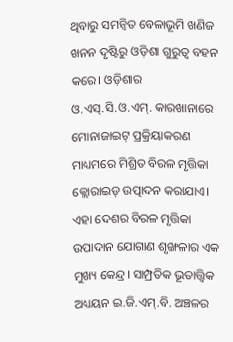ଥିବାରୁ ସମନ୍ୱିତ ବେଳାଭୂମି ଖଣିଜ ଖନନ ଦୃଷ୍ଟିରୁ ଓଡ଼ିଶା ଗୁରୁତ୍ବ ବହନ କରେ। ଓଡ଼ିଶାର ଓ.ଏସ୍‌.ସି.ଓ.ଏମ୍‌. କାରଖାନାରେ ମୋନାଜାଇଟ୍ ପ୍ରକ୍ରିୟାକରଣ ମାଧ୍ୟମରେ ମିଶ୍ରିତ ବିରଳ ମୃତ୍ତିକା କ୍ଲୋରାଇଡ୍ ଉତ୍ପାଦନ କରାଯାଏ। ଏହା ଦେଶର ବିରଳ ମୃତ୍ତିକା ଉପାଦାନ ଯୋଗାଣ ଶୃଙ୍ଖଳାର ଏକ ମୁଖ୍ୟ କେନ୍ଦ୍ର। ସାମ୍ପ୍ରତିକ ଭୂତାତ୍ତ୍ୱିକ ଅଧ୍ୟୟନ ଇ.ଜି.ଏମ୍‌.ବି. ଅଞ୍ଚଳର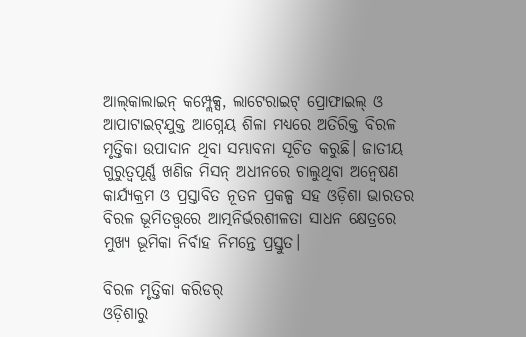ଆଲ୍‌କାଲାଇନ୍ କମ୍ପ୍ଲେକ୍ସ, ଲାଟେରାଇଟ୍‌ ପ୍ରୋଫାଇଲ୍‌ ଓ ଆପାଟାଇଟ୍‌ଯୁକ୍ତ ଆଗ୍ନେୟ ଶିଳା ମଧ୍ୟରେ ଅତିରିକ୍ତ ବିରଳ ମୃତ୍ତିକା ଉପାଦାନ ଥିବା ସମ୍ଭାବନା ସୂଚିତ କରୁଛି। ଜାତୀୟ ଗୁରୁତ୍ୱପୂର୍ଣ୍ଣ ଖଣିଜ ମିସନ୍‌ ଅଧୀନରେ ଚାଲୁଥିବା ଅନ୍ୱେଷଣ କାର୍ଯ୍ୟକ୍ରମ ଓ ପ୍ରସ୍ତାବିତ ନୂତନ ପ୍ରକଳ୍ପ ସହ ଓଡ଼ିଶା ଭାରତର ବିରଳ ଭୂମିତତ୍ତ୍ୱରେ ଆତ୍ମନିର୍ଭରଶୀଳତା ସାଧନ କ୍ଷେତ୍ରରେ ମୁଖ୍ୟ ଭୂମିକା ନିର୍ବାହ ନିମନ୍ତେ ପ୍ରସ୍ତୁତ।

ବିରଳ ମୃତ୍ତିକା କରିଡର୍
ଓଡ଼ିଶାରୁ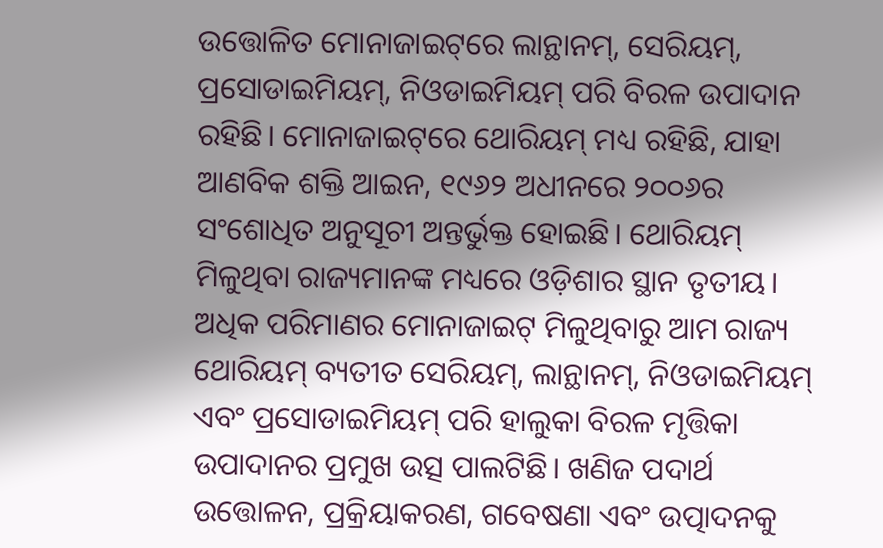ଉତ୍ତୋଳିତ ମୋନାଜାଇଟ୍‌ରେ ଲାନ୍ଥାନମ୍, ସେରିୟମ୍, ପ୍ରସୋଡାଇମିୟମ୍, ନିଓଡାଇମିୟମ୍ ପରି ବିରଳ ଉପାଦାନ ରହିଛି। ମୋନାଜାଇଟ୍‌ରେ ଥୋରିୟମ୍ ମଧ୍ୟ ରହିଛି, ଯାହା ଆଣବିକ ଶକ୍ତି ଆଇନ, ୧୯୬୨ ଅଧୀନରେ ୨୦୦୬ର ସଂଶୋଧିତ ଅନୁସୂଚୀ ଅନ୍ତର୍ଭୁକ୍ତ ହୋଇଛି। ଥୋରିୟମ୍ ମିଳୁଥିବା ରାଜ୍ୟମାନଙ୍କ ମଧ୍ୟରେ ଓଡ଼ିଶାର ସ୍ଥାନ ତୃତୀୟ। ଅଧିକ ପରିମାଣର ମୋନାଜାଇଟ୍ ମିଳୁଥିବାରୁ ଆମ ରାଜ୍ୟ ଥୋରିୟମ୍ ବ୍ୟତୀତ ସେରିୟମ୍, ଲାନ୍ଥାନମ୍, ନିଓଡାଇମିୟମ୍ ଏବଂ ପ୍ରସୋଡାଇମିୟମ୍ ପରି ହାଲୁକା ବିରଳ ମୃତ୍ତିକା ଉପାଦାନର ପ୍ରମୁଖ ଉତ୍ସ ପାଲଟିଛି। ଖଣିଜ ପଦାର୍ଥ ଉତ୍ତୋଳନ, ପ୍ରକ୍ରିୟାକରଣ, ଗବେଷଣା ଏବଂ ଉତ୍ପାଦନକୁ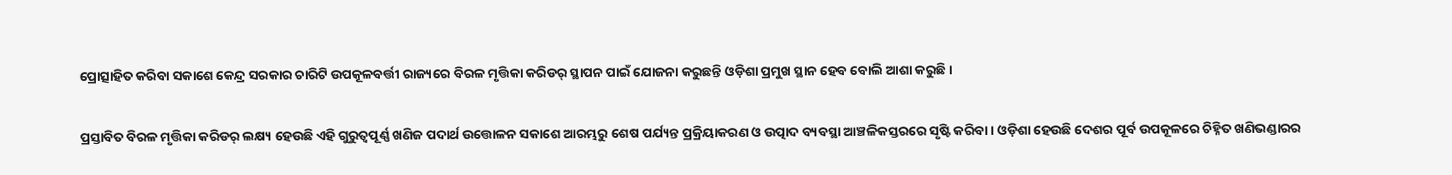ପ୍ରୋତ୍ସାହିତ କରିବା ସକାଶେ କେନ୍ଦ୍ର ସରକାର ଚାରିଟି ଉପକୂଳବର୍ତ୍ତୀ ରାଜ୍ୟରେ ବିରଳ ମୃତ୍ତିକା କରିଡର୍ ସ୍ଥାପନ ପାଇଁ ଯୋଜନା କରୁଛନ୍ତି ଓଡ଼ିଶା ପ୍ରମୁଖ ସ୍ଥାନ ହେବ ବୋଲି ଆଶା କରୁଛି।

ପ୍ରସ୍ତାବିତ ବିରଳ ମୃତ୍ତିକା କରିଡର୍ ଲକ୍ଷ୍ୟ ହେଉଛି ଏହି ଗୁରୁତ୍ବପୂର୍ଣ୍ଣ ଖଣିଜ ପଦାର୍ଥ ଉତ୍ତୋଳନ ସକାଶେ ଆରମ୍ଭରୁ ଶେଷ ପର୍ଯ୍ୟନ୍ତ ପ୍ରକ୍ରିୟାକରଣ ଓ ଉତ୍ପାଦ ବ୍ୟବସ୍ଥା ଆଞ୍ଚଳିକସ୍ତରରେ ସୃଷ୍ଟି କରିବା। ଓଡ଼ିଶା ହେଉଛି ଦେଶର ପୂର୍ବ ଉପକୂଳରେ ଚିହ୍ନିତ ଖଣିଭଣ୍ଡାରର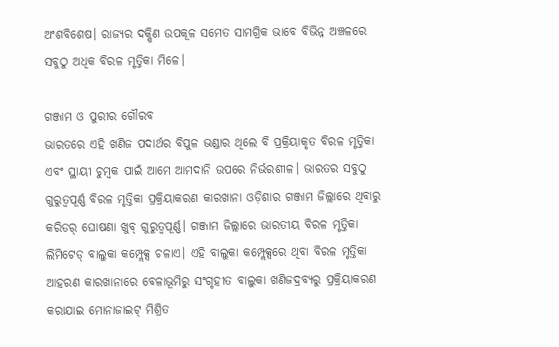ଅଂଶବିଶେଷ। ରାଜ୍ୟର ଦକ୍ଷିଣ ଉପକୂଳ ସମେତ ସାମଗ୍ରିକ ଭାବେ ବିଭିନ୍ନ ଅଞ୍ଚଳରେ ସବୁଠୁ ଅଧିକ ବିରଳ ମୃତ୍ତିକା ମିଳେ।

ଗଞ୍ଜାମ ଓ ପୁରୀର ଗୌରବ
ଭାରତରେ ଏହି ଖଣିଜ ପଦାର୍ଥର ବିପୁଳ ଭଣ୍ଡାର ଥିଲେ ବି ପ୍ରକ୍ରିୟାକୃତ ବିରଳ ମୃତ୍ତିକା ଏବଂ ସ୍ଥାୟୀ ଚୁମ୍ବକ ପାଇଁ ଆମେ ଆମଦାନି ଉପରେ ନିର୍ଭରଶୀଳ। ଭାରତର ସବୁଠୁ ଗୁରୁତ୍ବପୂର୍ଣ୍ଣ ବିରଳ ମୃତ୍ତିକା ପ୍ରକ୍ରିୟାକରଣ କାରଖାନା ଓଡ଼ିଶାର ଗଞ୍ଜାମ ଜିଲ୍ଲାରେ ଥିବାରୁ କରିଡର୍‌ ଘୋଷଣା ଖୁବ୍‌ ଗୁରୁତ୍ବପୂର୍ଣ୍ଣ। ଗଞ୍ଜାମ ଜିଲ୍ଲାରେ ଭାରତୀୟ ବିରଳ ମୃତ୍ତିକା ଲିମିଟେଡ୍ ବାଲୁକା କମ୍ପ୍ଲେକ୍ସ ଚଳାଏ। ଏହି ବାଲୁକା କମ୍ପ୍ଲେକ୍ସରେ ଥିବା ବିରଳ ମୃତ୍ତିକା ଆହରଣ କାରଖାନାରେ ବେଳାଭୂମିରୁ ସଂଗୃହୀତ ବାଲୁକା ଖଣିଜଦ୍ରବ୍ୟରୁ ପ୍ରକ୍ରିୟାକରଣ କରାଯାଇ ମୋନାଜାଇଟ୍ ମିଶ୍ରିତ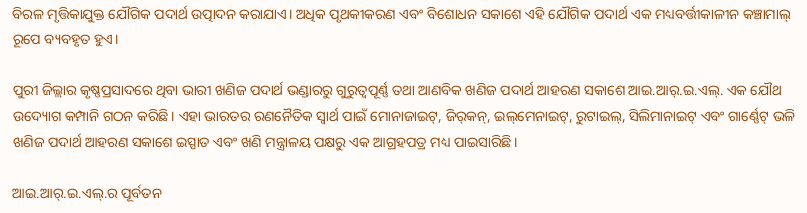ବିରଳ ମୃତ୍ତିକାଯୁକ୍ତ ଯୌଗିକ ପଦାର୍ଥ ଉତ୍ପାଦନ କରାଯାଏ। ଅଧିକ ପୃଥକୀକରଣ ଏବଂ ବିଶୋଧନ ସକାଶେ ଏହି ଯୌଗିକ ପଦାର୍ଥ ଏକ ମଧ୍ୟବର୍ତ୍ତୀକାଳୀନ କଞ୍ଚାମାଲ୍ ରୂପେ ବ୍ୟବହୃତ ହୁଏ।

ପୁରୀ ଜିଲ୍ଲାର କୃଷ୍ଣପ୍ରସାଦରେ ଥିବା ଭାରୀ ଖଣିଜ ପଦାର୍ଥ ଭଣ୍ଡାରରୁ ଗୁରୁତ୍ବପୂର୍ଣ୍ଣ ତଥା ଆଣବିକ ଖଣିଜ ପଦାର୍ଥ ଆହରଣ ସକାଶେ ଆଇ.ଆର୍.ଇ.ଏଲ୍. ଏକ ଯୌଥ ଉଦ୍ୟୋଗ କମ୍ପ‌ାନି ଗଠନ କରିଛି। ଏହା ଭାରତର ରଣନୈତିକ ସ୍ବାର୍ଥ ପାଇଁ ମୋନାଜାଇଟ୍, ଜିର୍‌କନ୍, ଇଲ୍‌ମେନାଇଟ୍, ରୁଟାଇଲ୍, ସିଲିମାନାଇଟ୍ ଏବଂ ଗାର୍ଣ୍ଣେଟ୍ ଭଳି ଖଣିଜ ପଦାର୍ଥ ଆହରଣ ସକାଶେ ଇସ୍ପାତ ଏବଂ ଖଣି ମନ୍ତ୍ରାଳୟ ପକ୍ଷରୁ ଏକ ଆଗ୍ରହପତ୍ର ମଧ୍ୟ ପାଇସାରିଛି।

ଆଇ.ଆର୍.ଇ.ଏଲ୍.ର ପୂର୍ବତନ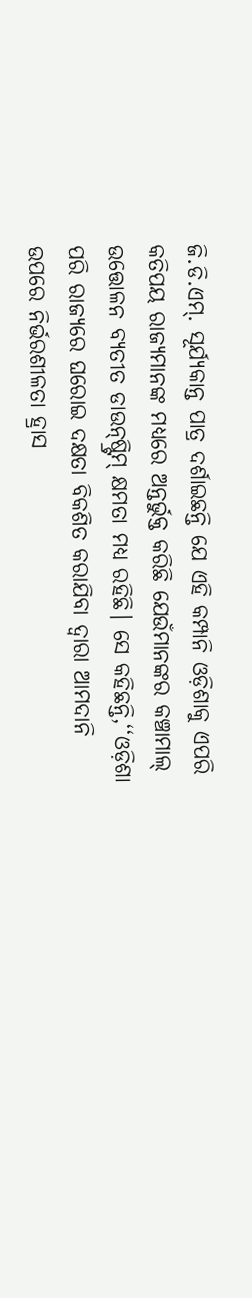ଜି.ଡି.ଏମ୍. ସୂର୍ଯ୍ୟକାନ୍ତ ପାତ୍ର ଦର୍ଶାଇଛନ୍ତି ଯେ ଏହି କମ୍ପ‌ାନି ଓଡ଼ିଶାକୁ ଏପରି କତିପୟ ରାଜ୍ୟମାନଙ୍କ ମଧ୍ୟରେ ଅନ୍ତର୍ଭୁକ୍ତ କରିଛି ଯେଉଁମାନଙ୍କର କଞ୍ଚାମାଲ୍ ଉତ୍ତୋଳନ ବ୍ୟତୀତ ଡାଉନ୍‌ଷ୍ଟ୍ରିମ୍‌ କ୍ଷମତା ମଧ୍ୟ ରହିଛି। ସେ କହିଛନ୍ତି,‘‘ଓଡ଼ିଶା ପରି ରାଜ୍ୟରେ ଘରୋଇ ଦକ୍ଷତା ବିକଶିତ କରାଯିବା ଦ୍ବାରା ଆମଦାନି ଉପରେ ନିର୍ଭରଶୀଳତା ହ୍ରାସ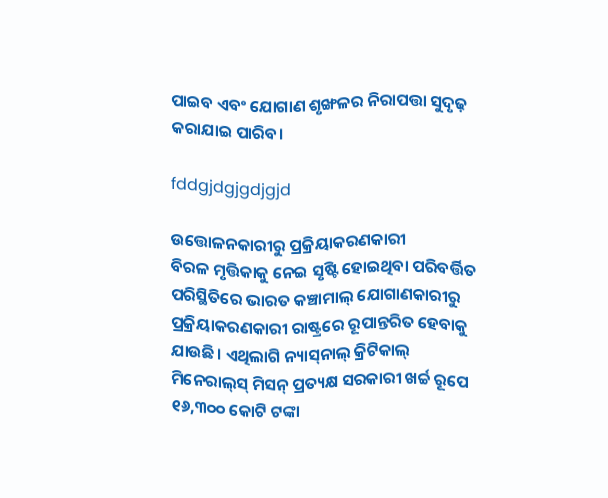ପାଇବ ଏବଂ ଯୋଗାଣ ଶୃଙ୍ଖଳର ନିରାପତ୍ତା ସୁଦୃଢ଼ କରାଯାଇ ପାରିବ।

fddgjdgjgdjgjd

ଉତ୍ତୋଳନକାରୀରୁ ପ୍ରକ୍ରିୟାକରଣକାରୀ
ବିରଳ ମୃତ୍ତିକାକୁ ନେଇ ସୃଷ୍ଟି ହୋଇଥିବା ପରିବର୍ତ୍ତିତ ପରିସ୍ଥିତିରେ ଭାରତ କଞ୍ଚାମାଲ୍ ଯୋଗାଣକାରୀରୁ ପ୍ରକ୍ରିୟାକରଣକାରୀ ରାଷ୍ଟ୍ରରେ ରୂପାନ୍ତରିତ ହେବାକୁ ଯାଉଛି। ଏଥିଲାଗି ନ୍ୟାସ୍‌ନାଲ୍ କ୍ରିଟିକାଲ୍ ମିନେରାଲ୍‌ସ୍‌ ମିସନ୍‌ ପ୍ରତ୍ୟକ୍ଷ ସରକାରୀ ଖର୍ଚ୍ଚ ରୂପେ ୧୬,୩୦୦ କୋଟି ଟଙ୍କା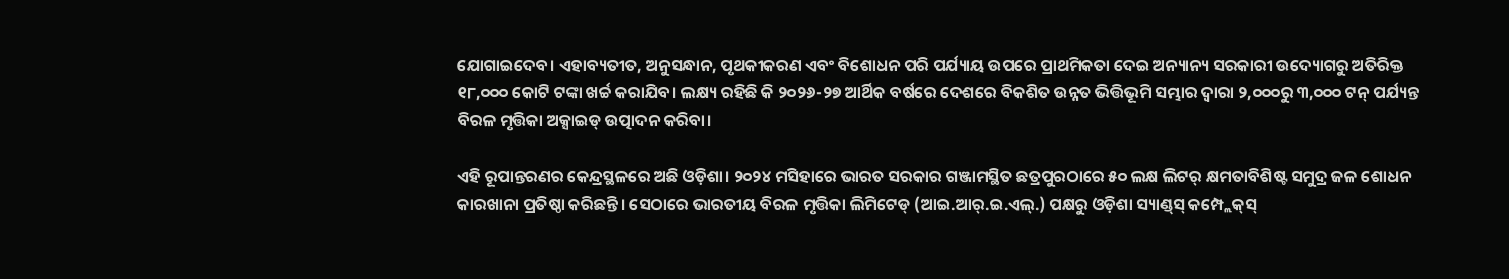ଯୋଗାଇଦେବ। ଏହାବ୍ୟତୀତ, ଅନୁସନ୍ଧାନ, ପୃଥକୀକରଣ ଏବଂ ବିଶୋଧନ ପରି ପର୍ଯ୍ୟାୟ ଉପରେ ପ୍ରାଥମିକତା ଦେଇ ଅନ୍ୟାନ୍ୟ ସରକାରୀ ଉଦ୍ୟୋଗରୁ ଅତିରିକ୍ତ ୧୮,୦୦୦ କୋଟି ଟଙ୍କା ଖର୍ଚ୍ଚ କରାଯିବ। ଲକ୍ଷ୍ୟ ରହିଛି କି ୨୦୨୬-୨୭ ଆର୍ଥିକ ବର୍ଷରେ ଦେଶରେ ବିକଶିତ ଉନ୍ନତ ଭିତ୍ତିଭୂମି ସମ୍ଭାର ଦ୍ବାରା ୨,୦୦୦ରୁ ୩,୦୦୦ ଟନ୍ ପର୍ଯ୍ୟନ୍ତ ବିରଳ ମୃତ୍ତିକା ଅକ୍ସାଇଡ୍ ଉତ୍ପାଦନ କରିବା।

ଏହି ରୂପାନ୍ତରଣର କେନ୍ଦ୍ରସ୍ଥଳରେ ଅଛି ଓଡ଼ିଶା। ୨୦୨୪ ମସିହାରେ ଭାରତ ସରକାର ଗଞ୍ଜାମସ୍ଥିତ ଛତ୍ରପୁରଠାରେ ୫୦ ଲକ୍ଷ ଲିଟର୍‌ କ୍ଷମତାବିଶିଷ୍ଟ ସମୁଦ୍ର ଜଳ ଶୋଧନ କାରଖାନା ପ୍ରତିଷ୍ଠା କରିଛନ୍ତି। ସେଠାରେ ଭାରତୀୟ ବିରଳ ମୃତ୍ତିକା ଲିମିଟେଡ୍ (ଆଇ.ଆର୍.ଇ.ଏଲ୍.) ପକ୍ଷରୁ ଓଡ଼ିଶା ସ୍ୟାଣ୍ଡ୍‌ସ୍‌ କମ୍ପ୍ଲେକ୍‌ସ୍‌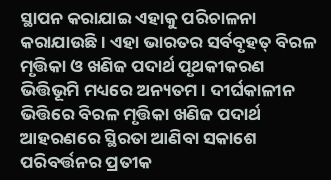ସ୍ଥାପନ କରାଯାଇ ଏହାକୁ ପରିଚାଳନା କରାଯାଉଛି। ଏହା ଭାରତର ସର୍ବବୃହତ୍ ବିରଳ ମୃତ୍ତିକା ଓ ଖଣିଜ ପଦାର୍ଥ ପୃଥକୀକରଣ ଭିତ୍ତିଭୂମି ମଧ୍ୟରେ ଅନ୍ୟତମ। ଦୀର୍ଘକାଳୀନ ଭିତ୍ତିରେ ବିରଳ ମୃତ୍ତିକା ଖଣିଜ ପଦାର୍ଥ ଆହରଣରେ ସ୍ଥିରତା ଆଣିବା ସକାଶେ ପରିବର୍ତ୍ତନର ପ୍ରତୀକ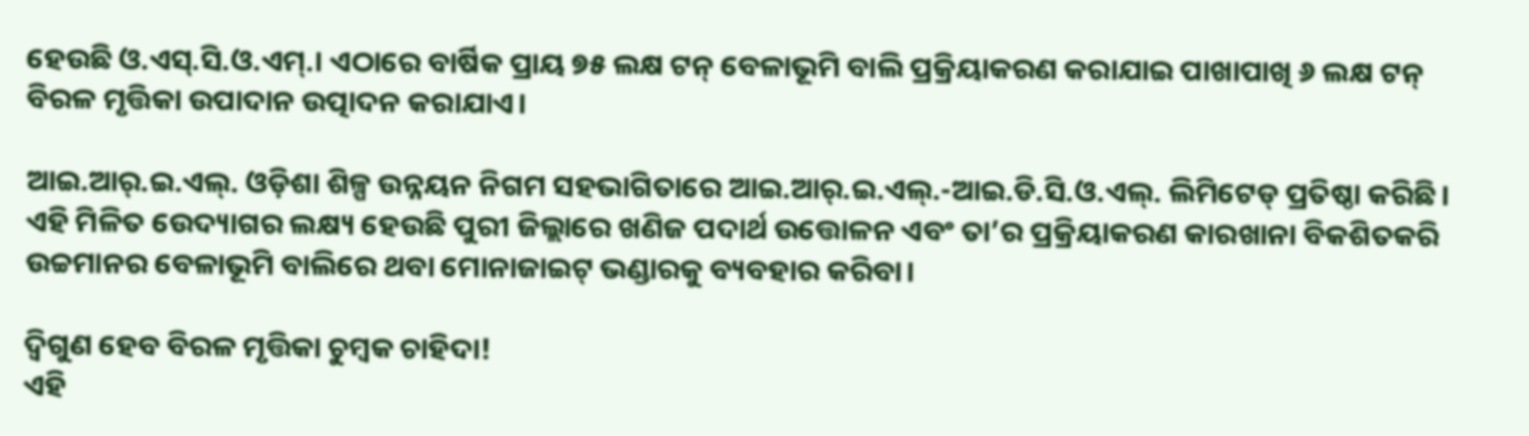ହେଉଛି ଓ.ଏସ୍.ସି.ଓ.ଏମ୍.। ଏଠାରେ ବାର୍ଷିକ ପ୍ରାୟ ୭୫ ଲକ୍ଷ ଟନ୍ ବେଳାଭୂମି ବାଲି ପ୍ରକ୍ରିୟାକରଣ କରାଯାଇ ପାଖାପାଖି ୬ ଲକ୍ଷ ଟନ୍ ବିରଳ ମୃତ୍ତିକା ଉପାଦାନ ଉତ୍ପାଦନ କରାଯାଏ।

ଆଇ.ଆର୍.ଇ.ଏଲ୍. ଓଡ଼ିଶା ଶିଳ୍ପ ଉନ୍ନୟନ ନିଗମ ସହଭାଗିତାରେ ଆଇ.ଆର୍.ଇ.ଏଲ୍.-ଆଇ.ଡି.ସି.ଓ.ଏଲ୍. ଲିମିଟେଡ୍ ପ୍ରତିଷ୍ଠା କରିଛି। ଏହି ମିଳିତ ଉ‌େଦ୍ୟାଗର ଲକ୍ଷ୍ୟ ହେଉଛି ପୁରୀ ଜିଲ୍ଲାରେ ଖଣିଜ ପଦାର୍ଥ ଉତ୍ତୋଳନ ଏବଂ ତା’ର ପ୍ରକ୍ରିୟାକରଣ କାରଖାନା ବିକଶିତକରି ଉଚ୍ଚମାନର ବେଳାଭୂମି ବାଲିରେ ଥବା ମୋନାଜାଇଟ୍ ଭଣ୍ଡାରକୁ ବ୍ୟବହାର କରିବା।

ଦ୍ବିଗୁଣ ହେବ ବିରଳ ମୃତ୍ତିକା ଚୁମ୍ବକ ଚାହିଦା!
ଏହି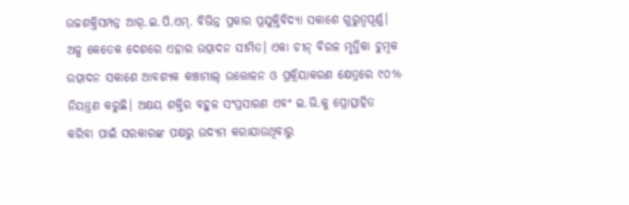ଉଚ୍ଚଶକ୍ତିସମ୍ପନ୍ନ ଆର୍.ଇ.ପି.ଏମ୍. ବିଭିନ୍ନ ପ୍ରକାର ପ୍ରଯୁକ୍ତିବିଦ୍ୟା ସକାଶେ ଗୁରୁତ୍ବପୂର୍ଣ୍ଣ। ଅଳ୍ପ କେତେକ ଦେଶରେ ଏହାର ଉତ୍ପାଦନ ସୀମିତ। ଏକା ଚୀନ୍ ବିରଳ ମୃତ୍ତିକା ଚୁମ୍ବକ ଉତ୍ପାଦନ ସକାଶେ ଆବଶ୍ୟକ କଞ୍ଚାମାଲ୍‌ ଉତ୍ତୋଳନ ଓ ପ୍ରକ୍ରିୟାକରଣ କ୍ଷେତ୍ରରେ ୯୦% ନିୟନ୍ତ୍ରଣ କରୁଛି। ଅକ୍ଷୟ ଶକ୍ତିର ବହୁଳ ସଂପ୍ରସାରଣ ଏବଂ ଇ.ଭି.କୁ ପ୍ରୋତ୍ସାହିତ କରିବା ପାଇଁ ସରକାରଙ୍କ ପକ୍ଷରୁ ଉଦ୍ୟମ କରାଯାଉଥିବାରୁ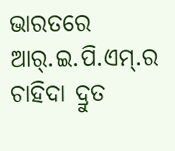ଭାରତରେ ଆର୍.ଇ.ପି.ଏମ୍.ର ଚାହିଦା ଦ୍ରୁତ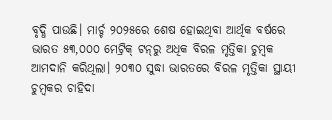ବୃଦ୍ଧି ପାଉଛି। ମାର୍ଚ୍ଚ ୨୦୨୫ରେ ଶେଷ ହୋଇଥିବା ଆର୍ଥିକ ବର୍ଷରେ ଭାରତ ୫୩,୦୦୦ ମେଟ୍ରିକ୍ ଟନ୍‌ରୁ ଅଧିକ ବିରଳ ମୃତ୍ତିକା ଚୁମ୍ବକ ଆମଦାନି କରିଥିଲା। ୨୦୩୦ ସୁଦ୍ଧା ଭାରତରେ ବିରଳ ମୃତ୍ତିକା ସ୍ଥାୟୀ ଚୁମ୍ବକର ଚାହିଦା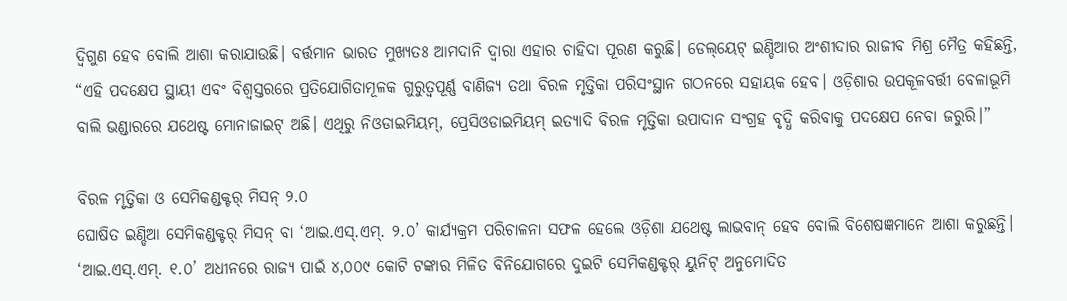ଦ୍ବିଗୁଣ ହେବ ବୋଲି ଆଶା କରାଯାଉଛି। ବର୍ତ୍ତମାନ ଭାରତ ମୁଖ୍ୟତଃ ଆମଦାନି ଦ୍ବାରା ଏହାର ଚାହିଦା ପୂରଣ କରୁଛି। ଡେଲ୍‌ୟେଟ୍ ଇଣ୍ଡିଆର ଅଂଶୀଦାର ରାଜୀବ ମିଶ୍ର ମୈତ୍ର କହିଛନ୍ତି, “ଏହି ପଦକ୍ଷେପ ସ୍ଥାୟୀ ଏବଂ ବିଶ୍ବସ୍ତରରେ ପ୍ରତିଯୋଗିତାମୂଳକ ଗୁରୁତ୍ବପୂର୍ଣ୍ଣ ବାଣିଜ୍ୟ ତଥା ବିରଳ ମୃତ୍ତିକା ପରିସଂସ୍ଥାନ ଗଠନରେ ସହାୟକ ହେବ। ଓଡ଼ିଶାର ଉପକୂଳବର୍ତ୍ତୀ ବେଳାଭୂମି ବାଲି ଭଣ୍ଡାରରେ ଯଥେଷ୍ଟ ମୋନାଜାଇଟ୍ ଅଛି। ଏଥିରୁ ନିଓଡାଇମିୟମ୍, ପ୍ରେସିଓଡାଇମିୟମ୍ ଇତ୍ୟାଦି ବିରଳ ମୃତ୍ତିକା ଉପାଦାନ ସଂଗ୍ରହ ବୃଦ୍ଧି କରିବାକୁ ପଦକ୍ଷେପ ନେବା ଜରୁରି।”

ବିରଳ ମୃତ୍ତିକା ଓ ସେମିକଣ୍ଡକ୍ଟର୍ ମିସନ୍‌ ୨.୦
ଘୋଷିତ ଇଣ୍ଡିଆ ସେମିକଣ୍ଡକ୍ଟର୍‌ ମିସନ୍ ବ‌ା ‘ଆଇ.ଏସ୍.ଏମ୍. ୨.୦’ କାର୍ଯ୍ୟକ୍ରମ ପରିଚାଳନା ସଫଳ ହେଲେ ଓଡ଼ିଶା ଯଥେଷ୍ଟ ଲାଭବାନ୍‌ ହେବ ବୋଲି ବିଶେଷଜ୍ଞମାନେ ଆଶା କରୁଛନ୍ତି। ‘ଆଇ.ଏସ୍.ଏମ୍. ୧.୦’ ଅଧୀନରେ ରାଜ୍ୟ ପାଇଁ ୪,୦୦୯ କୋଟି ଟଙ୍କାର ମିଳିତ ବିନିଯୋଗରେ ଦୁଇଟି ସେମିକଣ୍ଡକ୍ଟର୍ ୟୁନିଟ୍ ଅନୁମୋଦିତ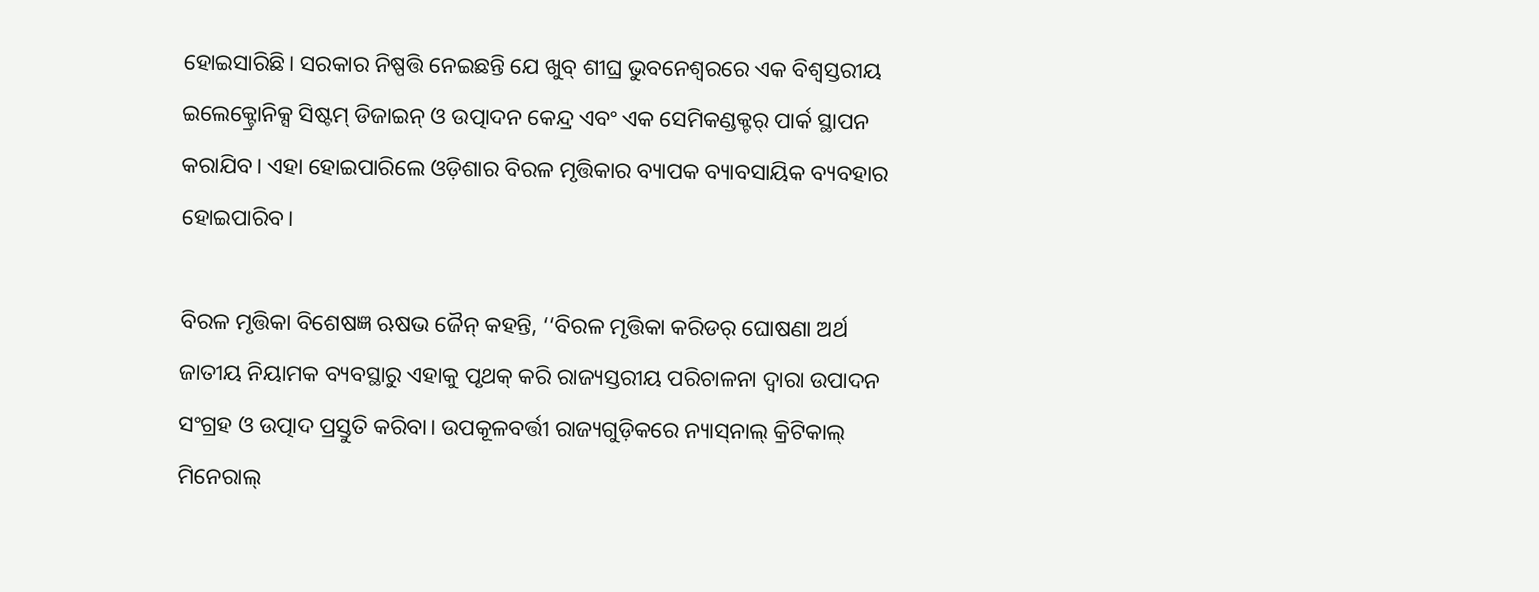ହୋଇସାରିଛି। ସରକାର ନିଷ୍ପତ୍ତି ନେଇଛନ୍ତି ଯେ ଖୁବ୍ ଶୀଘ୍ର ଭୁବନେଶ୍ବରରେ ଏକ ବିଶ୍ବସ୍ତରୀୟ ଇଲେକ୍ଟ୍ରୋନିକ୍ସ ସିଷ୍ଟମ୍ ଡିଜାଇନ୍ ଓ ଉତ୍ପାଦନ କେନ୍ଦ୍ର ଏବଂ ଏକ ସେମିକଣ୍ଡକ୍ଟର୍ ପାର୍କ ସ୍ଥାପନ କରାଯିବ। ଏହା ହୋଇପାରିଲେ ଓଡ଼ିଶାର ବିରଳ ମୃତ୍ତିକାର ବ୍ୟାପକ ବ୍ୟାବସାୟିକ ବ୍ୟବହାର ହୋଇପାରିବ।

ବିରଳ ମୃତ୍ତିକା ବିଶେଷଜ୍ଞ ଋଷଭ ଜୈନ୍‌ କହନ୍ତି, ‘‘ବିରଳ ମୃତ୍ତିକା କରିଡର୍ ଘୋଷଣା ଅର୍ଥ ଜାତୀୟ ନିୟାମକ ବ୍ୟବସ୍ଥାରୁ ଏହାକୁ ପୃଥକ୍‌ କରି ରାଜ୍ୟସ୍ତରୀୟ ପରିଚାଳନା ଦ୍ବାରା ଉପାଦନ ସଂଗ୍ରହ ଓ ଉତ୍ପାଦ ପ୍ରସ୍ତୁତି କରିବା। ଉପକୂଳବର୍ତ୍ତୀ ରାଜ୍ୟଗୁଡ଼ିକରେ ନ୍ୟାସ୍‌ନାଲ୍‌ କ୍ରିଟିକାଲ୍‌ ମିନେରାଲ୍‌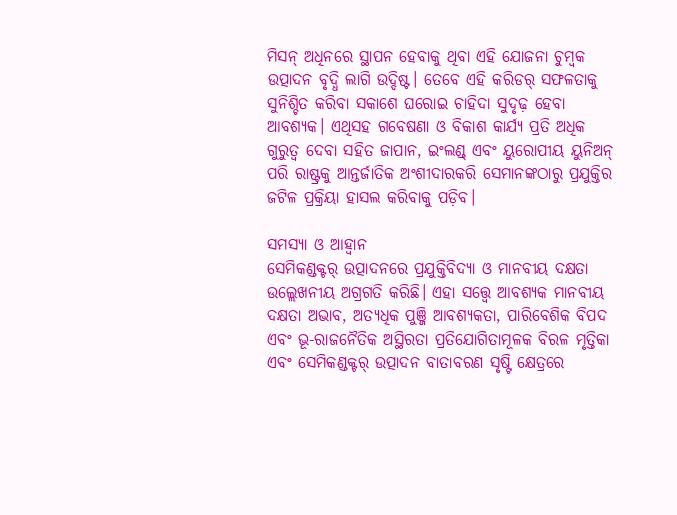ମିସନ୍‌ ଅଧିନରେ ସ୍ଥାପନ ହେବାକୁ ଥିବା ଏହି ଯୋଜନା ଚୁମ୍ବକ ଉତ୍ପାଦନ ବୃଦ୍ଧି ଲାଗି ଉଦ୍ଦିଷ୍ଟ। ତେବେ ଏହି କରିଡର୍‌ ସଫଳତାକୁ ସୁନିଶ୍ଚିତ କରିବା ସକାଶେ ଘରୋଇ ଚାହିଦା ସୁଦୃଢ଼ ହେବା ଆବଶ୍ୟକ। ଏଥିସହ ଗବେଷଣା ଓ ବିକାଶ କାର୍ଯ୍ୟ ପ୍ରତି ଅଧିକ ଗୁରୁତ୍ବ ଦେବା ସହିତ ଜାପାନ, ଇଂଲଣ୍ଡ୍‌ ଏବଂ ୟୁରୋପୀୟ ୟୁନିଅନ୍ ପରି ରାଷ୍ଟ୍ରକୁ ଆନ୍ତର୍ଜାତିକ ଅଂଶୀଦାରକରି ସେମାନଙ୍କଠାରୁ ପ୍ରଯୁକ୍ତିର ଜଟିଳ ପ୍ରକ୍ରିୟା ହାସଲ କରିବାକୁ ପଡ଼ିବ।

ସମସ୍ୟା ଓ ଆହ୍ବାନ
ସେମିକଣ୍ଡକ୍ଟର୍ ଉତ୍ପାଦନରେ ପ୍ରଯୁକ୍ତିବିଦ୍ୟା ଓ ମାନବୀୟ ଦକ୍ଷତା ଉଲ୍ଲେଖନୀୟ ଅଗ୍ରଗତି କରିଛି। ଏହା ସତ୍ତ୍ବେ ଆବଶ୍ୟକ ମାନବୀୟ ଦକ୍ଷତା ଅଭାବ, ଅତ୍ୟଧିକ ପୁଞ୍ଜି ଆବଶ୍ୟକତା, ପାରିବେଶିକ ବିପଦ ଏବଂ ଭୂ-ରାଜନୈତିକ ଅସ୍ଥିରତା ପ୍ରତିଯୋଗିତାମୂଳକ ବିରଳ ମୃତ୍ତିକା ଏବଂ ସେମିକଣ୍ଡକ୍ଟର୍ ଉତ୍ପାଦନ ବାତାବରଣ ସୃଷ୍ଟି କ୍ଷେତ୍ରରେ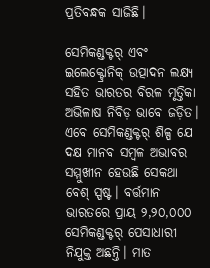ପ୍ରତିବନ୍ଧକ ସାଜିଛି।

ସେମିକଣ୍ଡକ୍ଟର୍ ଏବଂ ଇଲେକ୍ଟ୍ରୋନିକ୍ ଉତ୍ପାଦନ ଲକ୍ଷ୍ୟ ସହିତ ଭାରତର ବିରଳ ମୃତ୍ତିକା ଅଭିଳାଷ ନିବିଡ଼ ଭାବେ ଜଡ଼ିତ। ଏବେ ସେମିକଣ୍ଡକ୍ଟର୍ ଶିଳ୍ପ ଯେ ଦକ୍ଷ ମାନବ ସମ୍ବଳ ଅଭାବର ସମ୍ମୁଖୀନ ହେଉଛି ସେକଥା ବେଶ୍ ସ୍ପଷ୍ଟ। ବର୍ତ୍ତମାନ ଭାରତରେ ପ୍ରାୟ ୨,୨୦,୦୦୦ ସେମିକଣ୍ଡକ୍ଟର୍ ପେସାଧାରୀ ନିଯୁକ୍ତ ଅଛନ୍ତି। ମାତ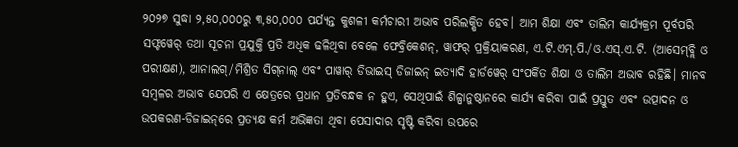୨୦୨୭ ସୁଦ୍ଧା ୨,୫୦,୦୦୦ରୁ ୩,୫୦,୦୦୦ ପର୍ଯ୍ୟନ୍ତ କୁଶଳୀ କର୍ମଚାରୀ ଅଭାବ ପରିଲକ୍ଷିତ ହେବ। ଆମ ଶିକ୍ଷା ଏବଂ ତାଲିମ କାର୍ଯ୍ୟକ୍ରମ ପୂର୍ବପରି ସଫ୍ଟୱେର୍ ତଥା ସୂଚନା ପ୍ରଯୁକ୍ତି ପ୍ରତି ଅଧିକ ଢଳିଥିବା ବେଳେ ଫେବ୍ରିକେଶନ୍, ୱାଫର୍ ପ୍ରକ୍ରିୟାକରଣ, ଏ.ଟି.ଏମ୍.ପି./ଓ.ଏସ୍.ଏ.ଟି. (ଆସେମ୍‌ବ୍ଲି ଓ ପରୀକ୍ଷଣ), ଆନାଲଗ୍/ମିଶ୍ରିତ ସିଗ୍‌ନାଲ୍ ଏବଂ ପାୱାର୍ ଡିଭାଇସ୍ ଡିଜାଇନ୍ ଇତ୍ୟାଦି ହାର୍ଡୱେର୍‌ ସଂପର୍କିତ ଶିକ୍ଷା ଓ ତାଲିମ ଅଭାବ ରହିଛି। ମାନବ ସମ୍ବଳର ଅଭାବ ଯେପରି ଏ କ୍ଷେତ୍ରରେ ପ୍ରଧାନ ପ୍ରତିବନ୍ଧକ ନ ହୁଏ, ସେଥିପାଇଁ ଶିଳ୍ପାନୁଷ୍ଠାନରେ କାର୍ଯ୍ୟ କରିବା ପାଇଁ ପ୍ରସ୍ତୁତ ଏବଂ ଉତ୍ପାଦନ ଓ ଉପକରଣ-ଡିଜାଇନ୍‌ରେ ପ୍ରତ୍ୟକ୍ଷ କର୍ମ ଅଭିଜ୍ଞତା ଥିବା ପେସାଦାର ସୃଷ୍ଟି କରିବା ଉପରେ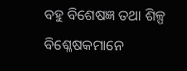ବହୁ ବିଶେଷଜ୍ଞ ତଥା ଶିଳ୍ପ ବିଶ୍ଳେଷକମାନେ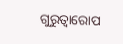ଗୁରୁତ୍ବାରୋପ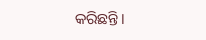କରିଛନ୍ତି।